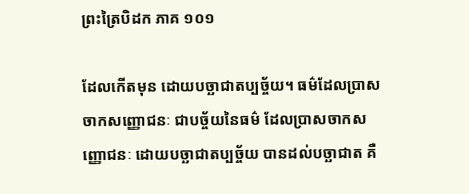ព្រះត្រៃបិដក ភាគ ១០១

ដែលកើតមុន ដោយបច្ឆាជាតប្បច្ច័យ។ ធម៌ដែលប្រាសចាកសញ្ញោជនៈ ជាបច្ច័យនៃធម៌ ដែលប្រាសចាកសញ្ញោជនៈ ដោយបច្ឆាជាតប្បច្ច័យ បានដល់បច្ឆាជាត គឺ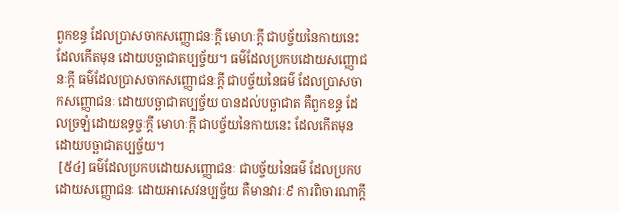ពួកខន្ធ ដែលប្រាសចាកសញ្ញោជនៈក្តី មោហៈក្តី ជាបច្ច័យនៃកាយនេះ ដែលកើតមុន ដោយបច្ឆាជាតប្បច្ច័យ។ ធម៌ដែលប្រកបដោយសញ្ញោជនៈក្តី ធម៌ដែលប្រាសចាកសញ្ញោជនៈក្តី ជាបច្ច័យនៃធម៌ ដែលប្រាសចាកសញ្ញោជនៈ ដោយបច្ឆាជាតប្បច្ច័យ បានដល់បច្ឆាជាត គឺពួកខន្ធ ដែលច្រឡំដោយឧទ្ធច្ចៈក្តី មោហៈក្តី ជាបច្ច័យនៃកាយនេះ ដែលកើតមុន ដោយបច្ឆាជាតប្បច្ច័យ។
 [៥៤] ធម៌ដែលប្រកបដោយសញ្ញោជនៈ ជាបច្ច័យនៃធម៌ ដែលប្រកបដោយសញ្ញោជនៈ ដោយអាសេវនប្បច្ច័យ គឺមានវារៈ៩ ការពិចារណាក្តី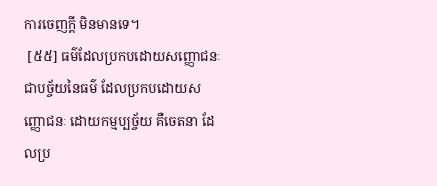ការចេញក្តី មិនមានទេ។
 [៥៥] ធម៌ដែលប្រកបដោយសញ្ញោជនៈ ជាបច្ច័យនៃធម៌ ដែលប្រកបដោយសញ្ញោជនៈ ដោយកម្មប្បច្ច័យ គឺចេតនា ដែលប្រ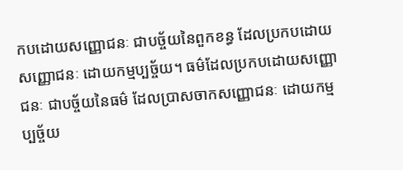កបដោយសញ្ញោជនៈ ជាបច្ច័យនៃពួកខន្ធ ដែលប្រកបដោយសញ្ញោជនៈ ដោយកម្មប្បច្ច័យ។ ធម៌ដែលប្រកបដោយសញ្ញោជនៈ ជាបច្ច័យនៃធម៌ ដែលប្រាសចាកសញ្ញោជនៈ ដោយកម្មប្បច្ច័យ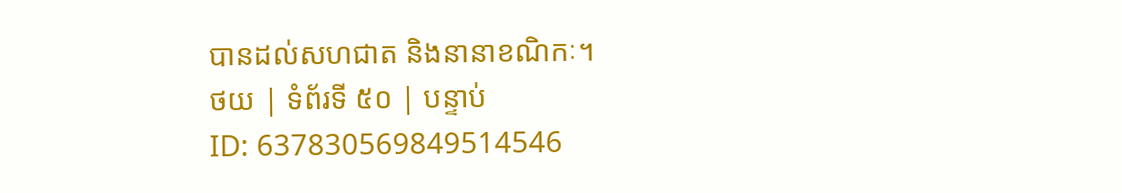បានដល់សហជាត និងនានាខណិកៈ។
ថយ | ទំព័រទី ៥០ | បន្ទាប់
ID: 637830569849514546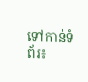ទៅកាន់ទំព័រ៖